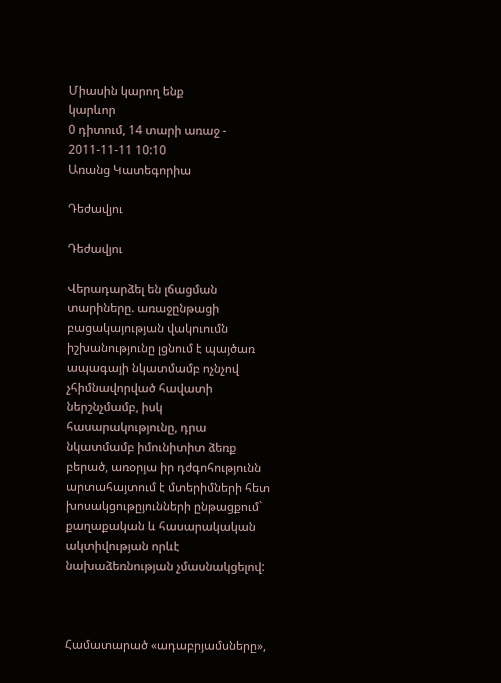Միասին կարող ենք
կարևոր
0 դիտում, 14 տարի առաջ - 2011-11-11 10:10
Առանց Կատեգորիա

Դեժավյու

Դեժավյու

Վերադարձել են լճացման տարիները. առաջընթացի բացակայության վակուումն իշխանությունը լցնում է պայծառ ապագայի նկատմամբ ոչնչով չհիմնավորված հավատի ներշնչմամբ, իսկ հասարակությունը, դրա նկատմամբ իմունիտիտ ձեռք բերած, առօրյա իր դժգոհությունն արտահայտում է մտերիմների հետ խոսակցութըյունների ընթացքում` քաղաքական և հասարակական ակտիվության որևէ նախաձեռնության չմասնակցելով:



Համատարած «ադաբրյամսները»,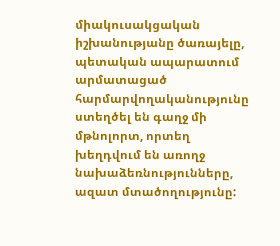միակուսակցական իշխանությանը ծառայելը, պետական ապարատում արմատացած հարմարվողականությունը ստեղծել են գաղջ մի մթնոլորտ, որտեղ խեղդվում են առողջ նախաձեռնությունները, ազատ մտածողությունը: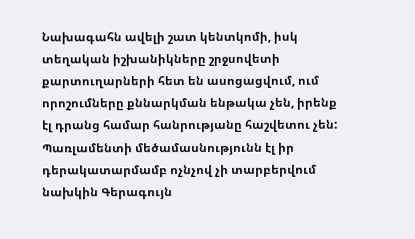Նախագահն ավելի շատ կենտկոմի, իսկ տեղական իշխանիկները շրջսովետի քարտուղարների հետ են ասոցացվում, ում որոշումները քննարկման ենթակա չեն, իրենք էլ դրանց համար հանրությանը հաշվետու չեն: Պառլամենտի մեծամասնությունն էլ իր դերակատարմամբ ոչնչով չի տարբերվում նախկին Գերագույն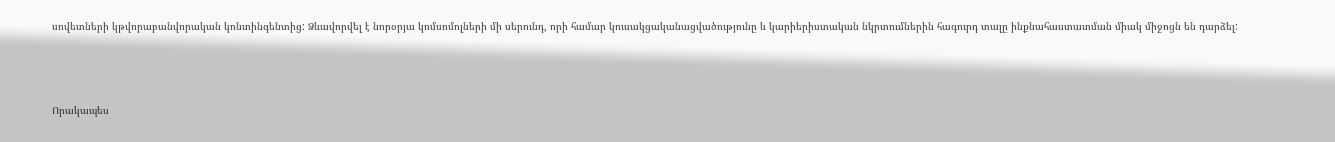սովետների կթվորաբանվորական կոնտինգենտից: Ձևավորվել է նորօրյա կոմսոմոլների մի սերունդ, որի համար կուսակցականացվածությունը և կարիերիստական նկրտումներին հագուրդ տալը ինքնահաստատման միակ միջոցն են դարձել:



Որակապես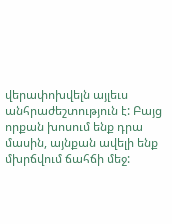վերափոխվելն այլեւս անհրաժեշտություն է: Բայց որքան խոսում ենք դրա մասին, այնքան ավելի ենք մխրճվում ճահճի մեջ: